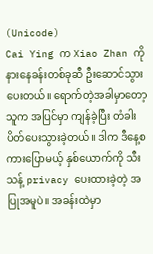(Unicode)
Cai Ying က Xiao Zhan ကို နားနေခန်းတစ်ခုဆီ ဦးဆောင်သွားပေးတယ်။ ရောက်တဲ့အခါမှာတော့ သူက အပြင်မှာ ကျန်ခဲ့ပြီး တံခါးပိတ်ပေးသွားခဲ့တယ်။ ဒါက ဒီနေ့စကားပြောမယ့် နှစ်ယောက်ကို သီးသန့် privacy ပေးထားခဲ့တဲ့ အပြုအမူပဲ။ အခန်းထဲမှာ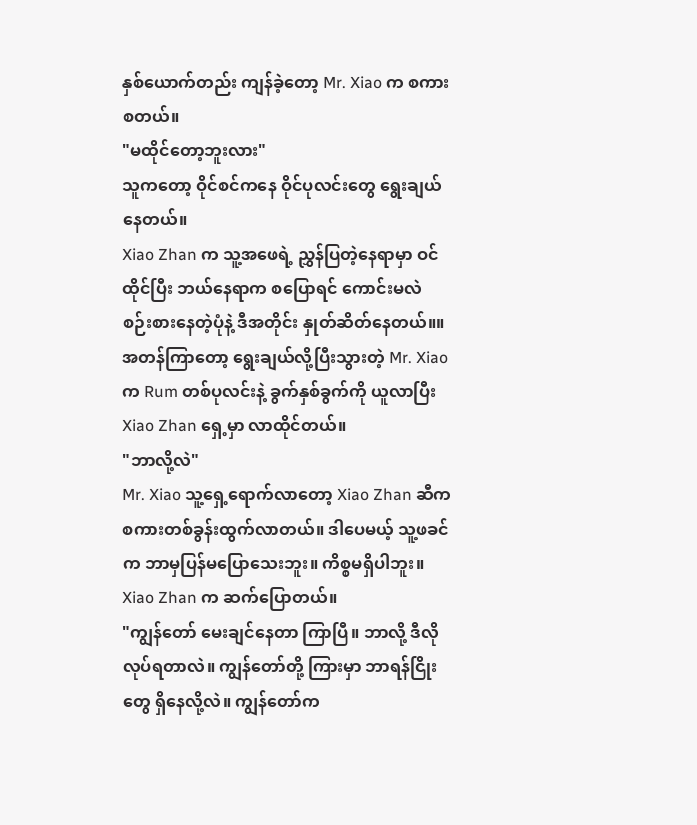နှစ်ယောက်တည်း ကျန်ခဲ့တော့ Mr. Xiao က စကားစတယ်။
"မထိုင်တော့ဘူးလား"
သူကတော့ ဝိုင်စင်ကနေ ဝိုင်ပုလင်းတွေ ရွေးချယ်နေတယ်။
Xiao Zhan က သူ့အဖေရဲ့ ညွှန်ပြတဲ့နေရာမှာ ဝင်ထိုင်ပြီး ဘယ်နေရာက စပြောရင် ကောင်းမလဲ စဉ်းစားနေတဲ့ပုံနဲ့ ဒီအတိုင်း နှုတ်ဆိတ်နေတယ်။။
အတန်ကြာတော့ ရွေးချယ်လို့ပြီးသွားတဲ့ Mr. Xiao က Rum တစ်ပုလင်းနဲ့ ခွက်နှစ်ခွက်ကို ယူလာပြီး Xiao Zhan ရှေ့မှာ လာထိုင်တယ်။
"ဘာလို့လဲ"
Mr. Xiao သူ့ရှေ့ရောက်လာတော့ Xiao Zhan ဆီက စကားတစ်ခွန်းထွက်လာတယ်။ ဒါပေမယ့် သူ့ဖခင်က ဘာမှပြန်မပြောသေးဘူး။ ကိစ္စမရှိပါဘူး။ Xiao Zhan က ဆက်ပြောတယ်။
"ကျွန်တော် မေးချင်နေတာ ကြာပြီ။ ဘာလို့ ဒီလို လုပ်ရတာလဲ။ ကျွန်တော်တို့ ကြားမှာ ဘာရန်ငြိုးတွေ ရှိနေလို့လဲ။ ကျွန်တော်က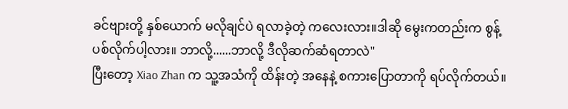ခင်ဗျားတို့ နှစ်ယောက် မလိုချင်ပဲ ရလာခဲ့တဲ့ ကလေးလား။ဒါဆို မွေးကတည်းက စွန့်ပစ်လိုက်ပါ့လား။ ဘာလို့......ဘာလို့ ဒီလိုဆက်ဆံရတာလဲ"
ပြီးတော့ Xiao Zhan က သူ့အသံကို ထိန်းတဲ့ အနေနဲ့ စကားပြောတာကို ရပ်လိုက်တယ်။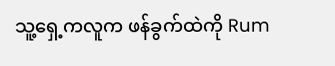သူ့ရှေ့ကလူက ဖန်ခွက်ထဲကို Rum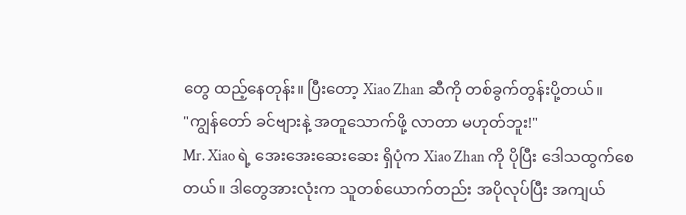တွေ ထည့်နေတုန်း။ ပြီးတော့ Xiao Zhan ဆီကို တစ်ခွက်တွန်းပို့တယ်။
"ကျွန်တော် ခင်ဗျားနဲ့ အတူသောက်ဖို့ လာတာ မဟုတ်ဘူး!"
Mr. Xiao ရဲ့ အေးအေးဆေးဆေး ရှိပုံက Xiao Zhan ကို ပိုပြီး ဒေါသထွက်စေတယ်။ ဒါတွေအားလုံးက သူတစ်ယောက်တည်း အပိုလုပ်ပြီး အကျယ်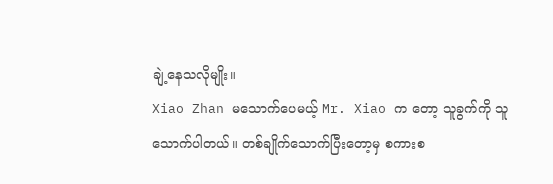ချဲ့နေသလိုမျိုး။
Xiao Zhan မသောက်ပေမယ့် Mr. Xiao က တော့ သူခွက်ကို သူသောက်ပါတယ်။ တစ်ချိုက်သောက်ပြီးတော့မှ စကားစ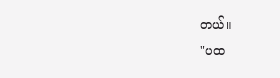တယ်။
"ပထ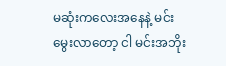မဆုံးကလေးအနေနဲ့ မင်းမွေးလာတော့ ငါ မင်းအဘိုး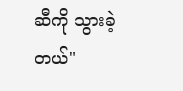ဆီကို သွားခဲ့တယ်"